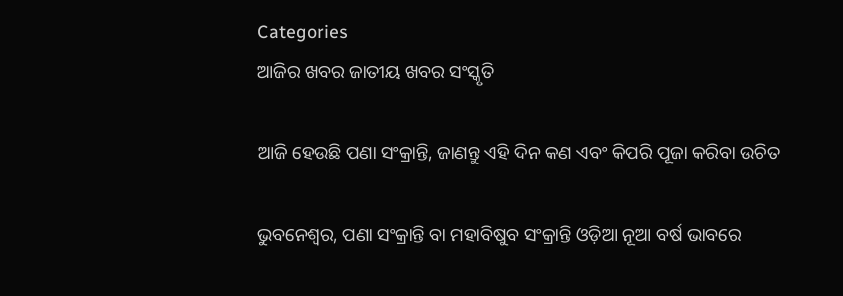Categories
ଆଜିର ଖବର ଜାତୀୟ ଖବର ସଂସ୍କୃତି

ଆଜି ହେଉଛି ପଣା ସଂକ୍ରାନ୍ତି, ଜାଣନ୍ତୁ ଏହି ଦିନ କଣ ଏବଂ କିପରି ପୂଜା କରିବା ଉଚିତ

ଭୁବନେଶ୍ବର, ପଣା ସଂକ୍ରାନ୍ତି ବା ମହାବିଷୁବ ସଂକ୍ରାନ୍ତି ଓଡ଼ିଆ ନୂଆ ବର୍ଷ ଭାବରେ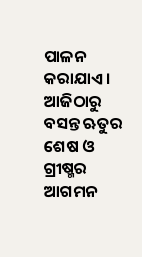ପାଳନ କରାଯାଏ। ଆଜିଠାରୁ ବସନ୍ତ ଋତୁର ଶେଷ ଓ ଗ୍ରୀଷ୍ମର ଆଗମନ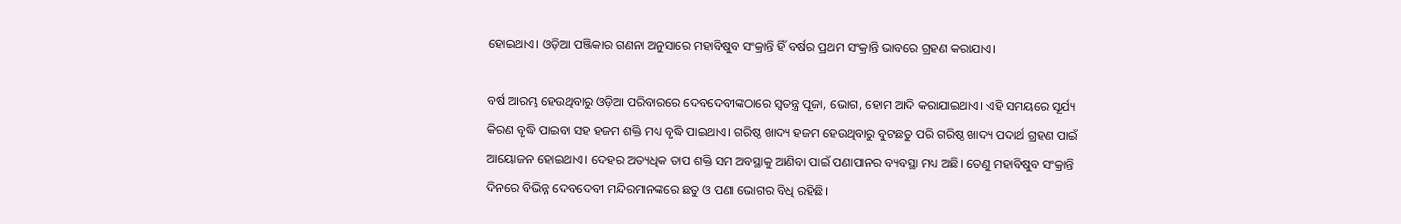ହୋଇଥାଏ। ଓଡ଼ିଆ ପଞ୍ଜିକାର ଗଣନା ଅନୁସାରେ ମହାବିଷୁବ ସଂକ୍ରାନ୍ତି ହିଁ ବର୍ଷର ପ୍ରଥମ ସଂକ୍ରାନ୍ତି ଭାବରେ ଗ୍ରହଣ କରାଯାଏ।

ବର୍ଷ ଆରମ୍ଭ ହେଉଥିବାରୁ ଓଡ଼ିଆ ପରିବାରରେ ଦେବଦେବୀଙ୍କଠାରେ ସ୍ୱତନ୍ତ୍ର ପୂଜା, ଭୋଗ, ହୋମ ଆଦି କରାଯାଇଥାଏ। ଏହି ସମୟରେ ସୂର୍ଯ୍ୟ କିରଣ ବୃଦ୍ଧି ପାଇବା ସହ ହଜମ ଶକ୍ତି ମଧ୍ୟ ବୃଦ୍ଧି ପାଇଥାଏ। ଗରିଷ୍ଠ ଖାଦ୍ୟ ହଜମ ହେଉଥିବାରୁ ବୁଟଛତୁ ପରି ଗରିଷ୍ଠ ଖାଦ୍ୟ ପଦାର୍ଥ ଗ୍ରହଣ ପାଇଁ ଆୟୋଜନ ହୋଇଥାଏ। ଦେହର ଅତ୍ୟଧିକ ତାପ ଶକ୍ତି ସମ ଅବସ୍ଥାକୁ ଆଣିବା ପାଇଁ ପଣାପାନର ବ୍ୟବସ୍ଥା ମଧ୍ୟ ଅଛି। ତେଣୁ ମହାବିଷୁବ ସଂକ୍ରାନ୍ତି ଦିନରେ ବିଭିନ୍ନ ଦେବଦେବୀ ମନ୍ଦିରମାନଙ୍କରେ ଛତୁ ଓ ପଣା ଭୋଗର ବିଧି ରହିଛି।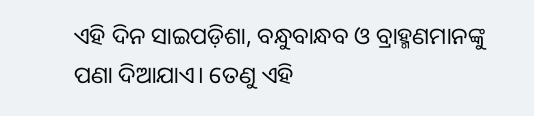ଏହି ଦିନ ସାଇପଡ଼ିଶା, ବନ୍ଧୁବାନ୍ଧବ ଓ ବ୍ରାହ୍ମଣମାନଙ୍କୁ ପଣା ଦିଆଯାଏ। ତେଣୁ ଏହି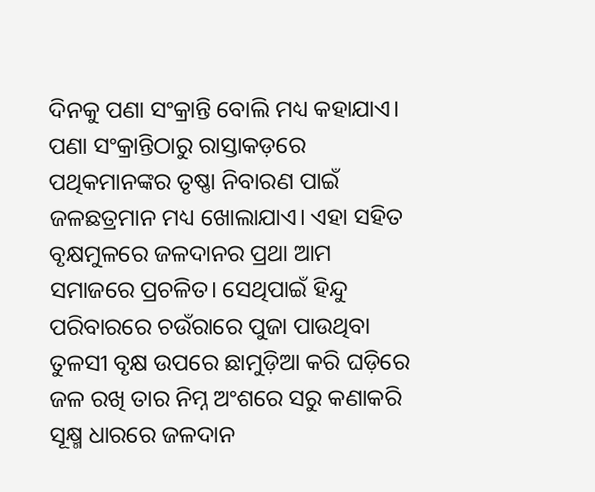ଦିନକୁ ପଣା ସଂକ୍ରାନ୍ତି ବୋଲି ମଧ୍ୟ କହାଯାଏ। ପଣା ସଂକ୍ରାନ୍ତିଠାରୁ ରାସ୍ତାକଡ଼ରେ ପଥିକମାନଙ୍କର ତୃଷ୍ଣା ନିବାରଣ ପାଇଁ ଜଳଛତ୍ରମାନ ମଧ୍ୟ ଖୋଲାଯାଏ। ଏହା ସହିତ ବୃକ୍ଷମୁଳରେ ଜଳଦାନର ପ୍ରଥା ଆମ ସମାଜରେ ପ୍ରଚଳିତ। ସେଥିପାଇଁ ହିନ୍ଦୁ ପରିବାରରେ ଚଉଁରାରେ ପୁଜା ପାଉଥିବା ତୁଳସୀ ବୃକ୍ଷ ଉପରେ ଛାମୁଡ଼ିଆ କରି ଘଡ଼ିରେ ଜଳ ରଖି ତାର ନିମ୍ନ ଅଂଶରେ ସରୁ କଣାକରି ସୂକ୍ଷ୍ମ ଧାରରେ ଜଳଦାନ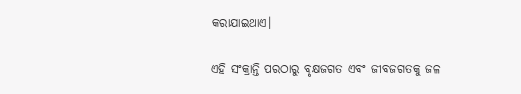କରାଯାଇଥାଏ।

ଏହି ସଂକ୍ରାନ୍ତି ପରଠାରୁ ବୃକ୍ଷଜଗତ ଏବଂ ଜୀବଜଗତକୁ ଜଳ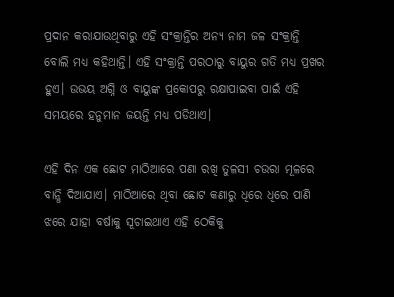ପ୍ରଦାନ କରାଯାଉଥିବାରୁ ଏହି ସଂକ୍ରାନ୍ତିର ଅନ୍ୟ ନାମ ଜଳ ସଂକ୍ରାନ୍ତି ବୋଲି ମଧ୍ୟ କହିଥାନ୍ତି। ଏହି ସଂକ୍ରାନ୍ତି ପରଠାରୁ ବାୟୁର ଗତି ମଧ୍ୟ ପ୍ରଖର ହୁଏ। ଉଭୟ ଅଗ୍ନି ଓ ବାୟୁଙ୍କ ପ୍ରକୋପରୁ ରକ୍ଷାପାଇବା ପାଇଁ ଏହି ସମୟରେ ହନୁମାନ ଜୟନ୍ତି ମଧ୍ୟ ପଡିଥାଏ।

ଏହି ଦିନ ଏକ ଛୋଟ ମାଠିଆରେ ପଣା ରଖି ତୁଳସୀ ଚଉରା ମୂଳରେ ବାନ୍ଧି ଦିଆଯାଏ। ମାଠିଆରେ ଥିବା ଛୋଟ କଣାରୁ ଧିରେ ଧିରେ ପାଣି ଝରେ ଯାହା ବର୍ଷାକୁ ସୂଚାଇଥାଏ ଏହି ଠେକିକୁ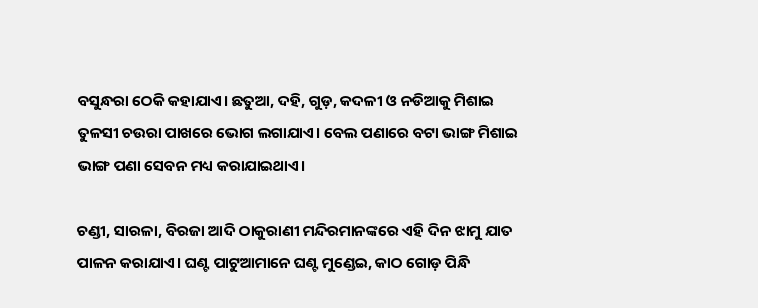ବସୁନ୍ଧରା ଠେକି କହାଯାଏ। ଛତୁଆ, ଦହି, ଗୁଡ଼, କଦଳୀ ଓ ନଡିଆକୁ ମିଶାଇ ତୁଳସୀ ଚଉରା ପାଖରେ ଭୋଗ ଲଗାଯାଏ। ବେଲ ପଣାରେ ବଟା ଭାଙ୍ଗ ମିଶାଇ ଭାଙ୍ଗ ପଣା ସେବନ ମଧ୍ୟ କରାଯାଇଥାଏ।

ଚଣ୍ଡୀ, ସାରଳା, ବିରଜା ଆଦି ଠାକୁରାଣୀ ମନ୍ଦିରମାନଙ୍କରେ ଏହି ଦିନ ଝାମୁ ଯାତ ପାଳନ କରାଯାଏ। ଘଣ୍ଟ ପାଟୁଆମାନେ ଘଣ୍ଟ ମୁଣ୍ଡେଇ, କାଠ ଗୋଡ଼ ପିନ୍ଧି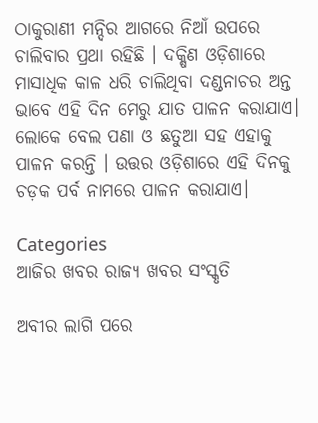ଠାକୁରାଣୀ ମନ୍ଦିର ଆଗରେ ନିଆଁ ଉପରେ ଚାଲିବାର ପ୍ରଥା ରହିଛି । ଦକ୍ଷିଣ ଓଡ଼ିଶାରେ ମାସାଧିକ କାଳ ଧରି ଚାଲିଥିବା ଦଣ୍ଡନାଚର ଅନ୍ତ ଭାବେ ଏହି ଦିନ ମେରୁ ଯାତ ପାଳନ କରାଯାଏ। ଲୋକେ ବେଲ ପଣା ଓ ଛତୁଆ ସହ ଏହାକୁ ପାଳନ କରନ୍ତି । ଉତ୍ତର ଓଡ଼ିଶାରେ ଏହି ଦିନକୁ ଚଡ଼କ ପର୍ବ ନାମରେ ପାଳନ କରାଯାଏ।

Categories
ଆଜିର ଖବର ରାଜ୍ୟ ଖବର ସଂସ୍କୃତି

ଅବୀର ଲାଗି ପରେ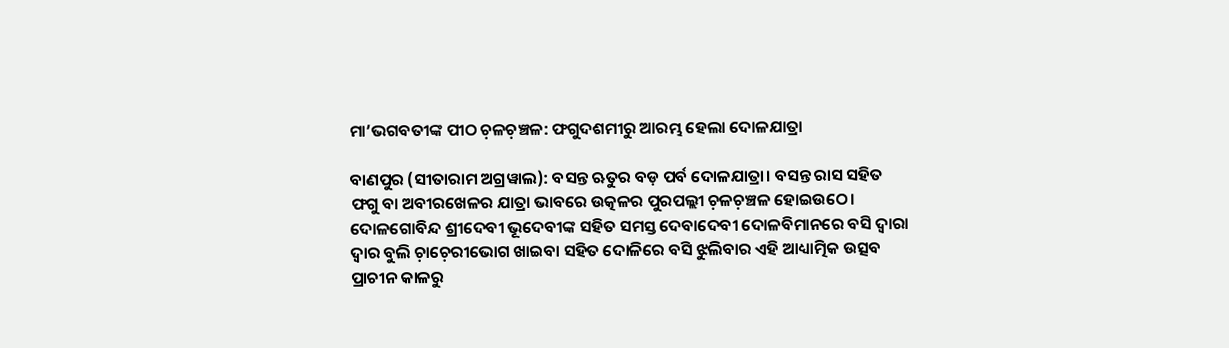ମା’ଭଗବତୀଙ୍କ ପୀଠ ଚ଼ଳଚ଼ଞ୍ଚଳ: ଫଗୁଦଶମୀରୁ ଆରମ୍ଭ ହେଲା ଦୋଳଯାତ୍ରା

ବାଣପୁର (ସୀତାରାମ ଅଗ୍ରୱାଲ): ବସନ୍ତ ଋତୁର ବଡ଼ ପର୍ବ ଦୋଳଯାତ୍ରା। ବସନ୍ତ ରାସ ସହିତ ଫଗୁ ବା ଅବୀରଖେଳର ଯାତ୍ରା ଭାବରେ ଉତ୍କଳର ପୁରପଲ୍ଲୀ ଚ଼ଳଚ଼ଞ୍ଚଳ ହୋଇଉଠେ। ଦୋଳଗୋବିନ୍ଦ ଶ୍ରୀଦେବୀ ଭୂଦେବୀଙ୍କ ସହିତ ସମସ୍ତ ଦେବାଦେବୀ ଦୋଳବିମାନରେ ବସି ଦ୍ଵାରା ଦ୍ଵାର ବୁଲି ଚ଼ାଚ଼େରୀଭୋଗ ଖାଇବା ସହିତ ଦୋଳିରେ ବସି ଝୁଲିବାର ଏହି ଆଧ୍ୟାତ୍ମିକ ଉତ୍ସବ ପ୍ରାଚୀନ କାଳରୁ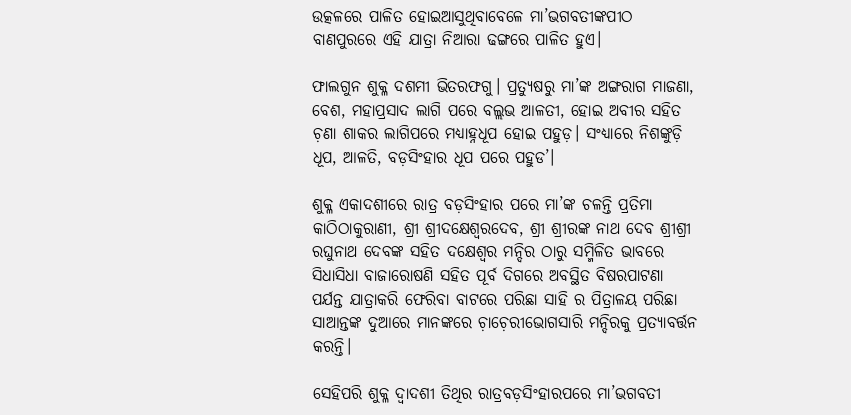ଉତ୍କଳରେ ପାଳିତ ହୋଇଆସୁଥିବାବେଳେ ମା’ଭଗବତୀଙ୍କପୀଠ ବାଣପୁରରେ ଏହି ଯାତ୍ରା ନିଆରା ଢଙ୍ଗରେ ପାଳିତ ହୁଏ।

ଫାଲଗୁନ ଶୁକ୍ଳ ଦଶମୀ ଭିତରଫଗୁ। ପ୍ରତ୍ୟୁଷରୁ ମା’ଙ୍କ ଅଙ୍ଗରାଗ ମାଜଣା, ବେଶ, ମହାପ୍ରସାଦ ଲାଗି ପରେ ବଲ୍ଲଭ ଆଳତୀ, ହୋଇ ଅବୀର ସହିତ ଚ଼ଣା ଶାକର ଲାଗିପରେ ମଧ୍ୟାହ୍ନଧୂପ ହୋଇ ପହୁଡ଼। ସଂଧ୍ୟାରେ ନିଶଙ୍କୁଡ଼ି ଧୂପ, ଆଳତି, ବଡ଼ସିଂହାର ଧୂପ ପରେ ପହୁଡ’।

ଶୁକ୍ଳ ଏକାଦଶୀରେ ରାତ୍ର ବଡ଼ସିଂହାର ପରେ ମା’ଙ୍କ ଚଳନ୍ତି ପ୍ରତିମା କାଠିଠାକୁରାଣୀ, ଶ୍ରୀ ଶ୍ରୀଦକ୍ଷେଶ୍ଵରଦେବ, ଶ୍ରୀ ଶ୍ରୀରଙ୍କ ନାଥ ଦେବ ଶ୍ରୀଶ୍ରୀ ରଘୁନାଥ ଦେବଙ୍କ ସହିତ ଦକ୍ଷେଶ୍ଵର ମନ୍ଦିର ଠାରୁ ସମ୍ମିଳିତ ଭାବରେ ସିଧାସିଧା ବାଜାରୋଷଣି ସହିତ ପୂର୍ବ ଦିଗରେ ଅବସ୍ଥିତ ବିଷରପାଟଣା ପର୍ଯନ୍ତ ଯାତ୍ରାକରି ଫେରିବା ବାଟରେ ପରିଛା ସାହି ର ପିତ୍ରାଳୟ ପରିଛା ସାଆନ୍ତଙ୍କ ଦୁଆରେ ମାନଙ୍କରେ ଚ଼ାଚ଼େରୀଭୋଗସାରି ମନ୍ଦିରକୁ ପ୍ରତ୍ୟାବର୍ତ୍ତନ କରନ୍ତି।

ସେହିପରି ଶୁକ୍ଳ ଦ୍ଵାଦଶୀ ତିଥିର ରାତ୍ରବଡ଼ସିଂହାରପରେ ମା’ଭଗବତୀ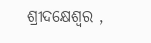ଶ୍ରୀଦକ୍ଷେଶ୍ଵର ,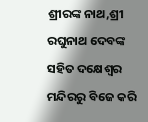ଶ୍ରୀରଙ୍କ ନାଥ,ଶ୍ରୀ ରଘୁନାଥ ଦେବଙ୍କ ସହିତ ଦକ୍ଷେଶ୍ଵର ମନ୍ଦିରରୁ ବିଜେ କରି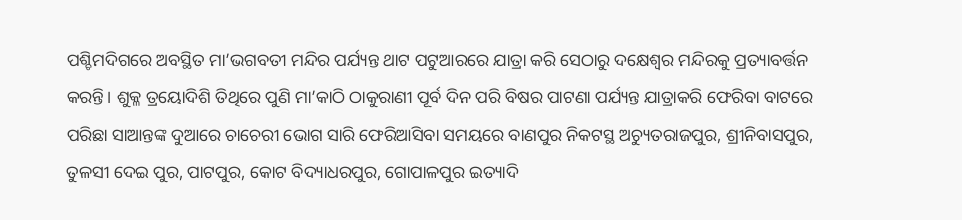ପଶ୍ଚିମଦିଗରେ ଅବସ୍ଥିତ ମା’ଭଗବତୀ ମନ୍ଦିର ପର୍ଯ୍ୟନ୍ତ ଥାଟ ପଟୁଆରରେ ଯାତ୍ରା କରି ସେଠାରୁ ଦକ୍ଷେଶ୍ଵର ମନ୍ଦିରକୁ ପ୍ରତ୍ୟାବର୍ତ୍ତନ କରନ୍ତି। ଶୁକ୍ଳ ତ୍ରୟୋଦିଶି ତିଥିରେ ପୁଣି ମା’କାଠି ଠାକୁରାଣୀ ପୂର୍ବ ଦିନ ପରି ବିଷର ପାଟଣା ପର୍ଯ୍ୟନ୍ତ ଯାତ୍ରାକରି ଫେରିବା ବାଟରେ ପରିଛା ସାଆନ୍ତଙ୍କ ଦୁଆରେ ଚାଚେରୀ ଭୋଗ ସାରି ଫେରିଆସିବା ସମୟରେ ବାଣପୁର ନିକଟସ୍ଥ ଅଚ୍ୟୁତରାଜପୁର, ଶ୍ରୀନିବାସପୁର, ତୁଳସୀ ଦେଇ ପୁର, ପାଟପୁର, କୋଟ ବିଦ୍ୟାଧରପୁର, ଗୋପାଳପୁର ଇତ୍ୟାଦି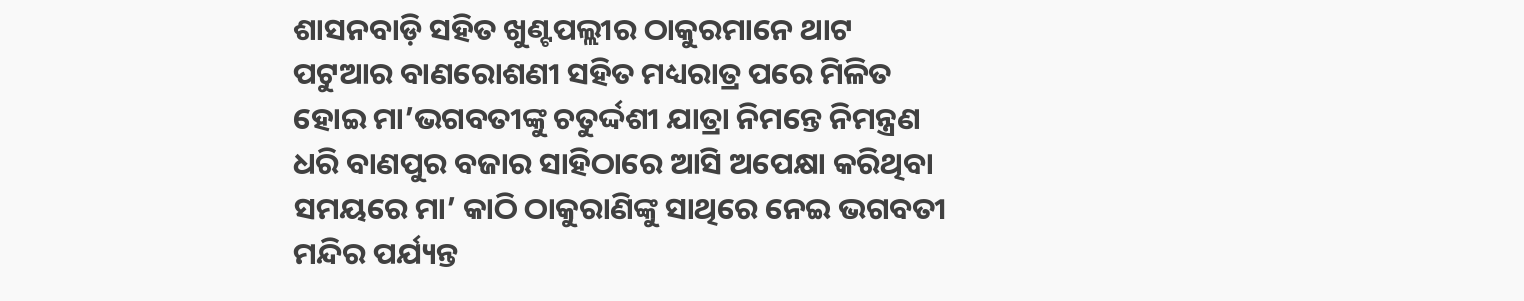ଶାସନବାଡ଼ି ସହିତ ଖୁଣ୍ଟପଲ୍ଲୀର ଠାକୁରମାନେ ଥାଟ ପଟୁଆର ବାଣରୋଶଣୀ ସହିତ ମଧ୍ୟରାତ୍ର ପରେ ମିଳିତ ହୋଇ ମା’ଭଗବତୀଙ୍କୁ ଚତୁର୍ଦ୍ଦଶୀ ଯାତ୍ରା ନିମନ୍ତେ ନିମନ୍ତ୍ରଣ ଧରି ବାଣପୁର ବଜାର ସାହିଠାରେ ଆସି ଅପେକ୍ଷା କରିଥିବା ସମୟରେ ମା’ କାଠି ଠାକୁରାଣିଙ୍କୁ ସାଥିରେ ନେଇ ଭଗବତୀ ମନ୍ଦିର ପର୍ଯ୍ୟନ୍ତ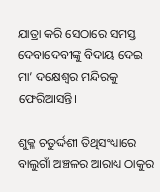ଯାତ୍ରା କରି ସେଠାରେ ସମସ୍ତ ଦେବାଦେବୀଙ୍କୁ ବିଦାୟ ଦେଇ ମା’ ଦକ୍ଷେଶ୍ଵର ମନ୍ଦିରକୁ ଫେରିଆସନ୍ତି।

ଶୁକ୍ଳ ଚତୁର୍ଦ୍ଦଶୀ ତିଥିସଂଧ୍ୟାରେ ବାଲୁଗାଁ ଅଞ୍ଚଳର ଆରାଧ୍ୟ ଠାକୁର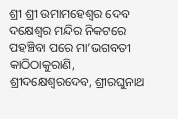ଶ୍ରୀ ଶ୍ରୀ ଉମାମହେଶ୍ୱର ଦେବ ଦକ୍ଷେଶ୍ଵର ମନ୍ଦିର ନିକଟରେ ପହଞ୍ଚିବା ପରେ ମା’ଭଗବତୀ କାଠିଠାକୁରାଣି, ଶ୍ରୀଦକ୍ଷେଶ୍ଵରଦେବ, ଶ୍ରୀରଘୁନାଥ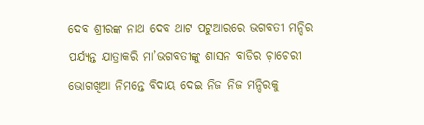ଦେବ ଶ୍ରୀରଙ୍କ ନାଥ ଦେବ ଥାଟ ପଟୁଆରରେ ଭଗବତୀ ମନ୍ଦିର ପର୍ଯ୍ୟନ୍ତ ଯାତ୍ରାକରି ମା’ଭଗବତୀଙ୍କୁ ଶାସନ ବାଡିର ଚ଼ାଚେରୀ ଭୋଗଖିଆ ନିମନ୍ତେ ବିଦାୟ ଦେଇ ନିଜ ନିଜ ମନ୍ଦିରକୁ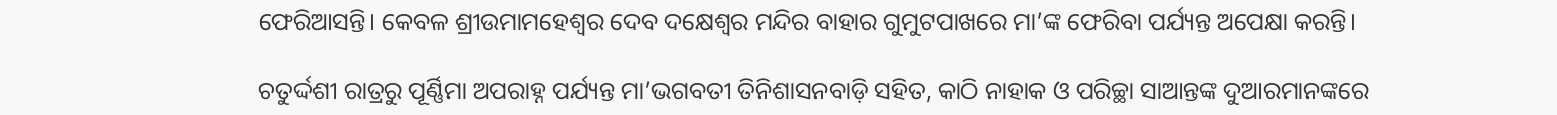ଫେରିଆସନ୍ତି। କେବଳ ଶ୍ରୀଉମାମହେଶ୍ୱର ଦେବ ଦକ୍ଷେଶ୍ଵର ମନ୍ଦିର ବାହାର ଗୁମୁଟପାଖରେ ମା’ଙ୍କ ଫେରିବା ପର୍ଯ୍ୟନ୍ତ ଅପେକ୍ଷା କରନ୍ତି।

ଚତୁର୍ଦ୍ଦଶୀ ରାତ୍ରରୁ ପୂର୍ଣ୍ଣିମା ଅପରାହ୍ନ ପର୍ଯ୍ୟନ୍ତ ମା’ଭଗବତୀ ତିନିଶାସନବାଡ଼ି ସହିତ, କାଠି ନାହାକ ଓ ପରିଚ୍ଛା ସାଆନ୍ତଙ୍କ ଦୁଆରମାନଙ୍କରେ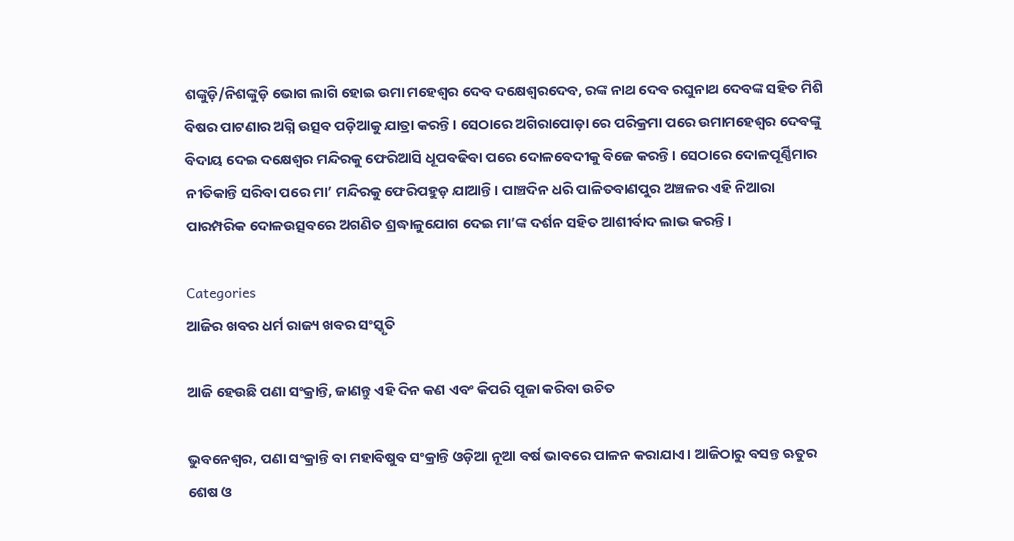ଶଙ୍କୁଡ଼ି/ନିଶଙ୍କୁଡ଼ି ଭୋଗ ଲାଗି ହୋଇ ଉମା ମହେଶ୍ୱର ଦେବ ଦକ୍ଷେଶ୍ଵରଦେବ, ରଙ୍କ ନାଥ ଦେବ ରଘୁନାଥ ଦେବଙ୍କ ସହିତ ମିଶି ବିଷର ପାଟଣାର ଅଗ୍ନି ଉତ୍ସବ ପଡ଼ିଆକୁ ଯାତ୍ରା କରନ୍ତି। ସେଠାରେ ଅଗିରାପୋଡ଼ା ରେ ପରିକ୍ରମା ପରେ ଉମାମହେଶ୍ୱର ଦେବଙ୍କୁ ବିଦାୟ ଦେଇ ଦକ୍ଷେଶ୍ଵର ମନ୍ଦିରକୁ ଫେରିଆସି ଧୂପବଢିବା ପରେ ଦୋଳବେଦୀକୁ ବିଜେ କରନ୍ତି। ସେଠାରେ ଦୋଳପୂର୍ଣ୍ଣିମାର ନୀତିକାନ୍ତି ସରିବା ପରେ ମା’ ମନ୍ଦିରକୁ ଫେରିପହୁଡ଼ ଯାଆନ୍ତି। ପାଞ୍ଚଦିନ ଧରି ପାଳିତବାଣପୁର ଅଞ୍ଚଳର ଏହି ନିଆରା ପାରମ୍ପରିକ ଦୋଳଉତ୍ସବରେ ଅଗଣିତ ଶ୍ରଦ୍ଧାଳୁଯୋଗ ଦେଇ ମା’ଙ୍କ ଦର୍ଶନ ସହିତ ଆଶୀର୍ବାଦ ଲାଭ କରନ୍ତି।

Categories
ଆଜିର ଖବର ଧର୍ମ ରାଜ୍ୟ ଖବର ସଂସ୍କୃତି

ଆଜି ହେଉଛି ପଣା ସଂକ୍ରାନ୍ତି, ଜାଣନ୍ତୁ ଏହି ଦିନ କଣ ଏବଂ କିପରି ପୂଜା କରିବା ଉଚିତ

ଭୁବନେଶ୍ବର, ପଣା ସଂକ୍ରାନ୍ତି ବା ମହାବିଷୁବ ସଂକ୍ରାନ୍ତି ଓଡ଼ିଆ ନୂଆ ବର୍ଷ ଭାବରେ ପାଳନ କରାଯାଏ। ଆଜିଠାରୁ ବସନ୍ତ ଋତୁର ଶେଷ ଓ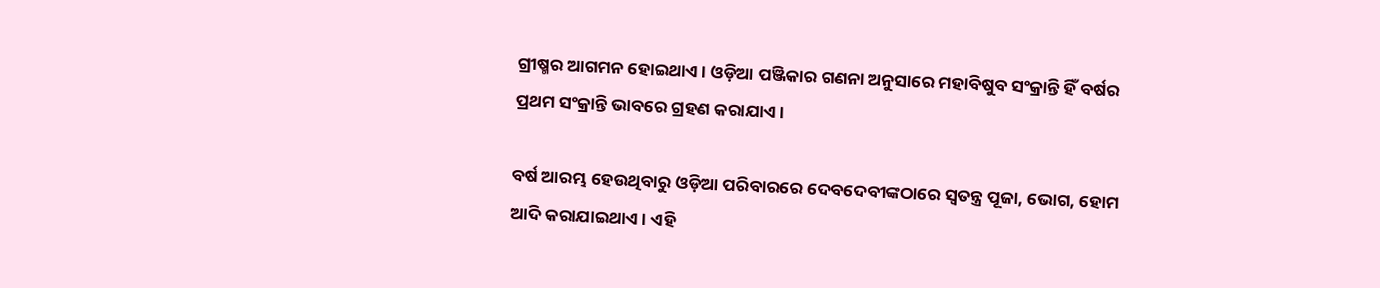ଗ୍ରୀଷ୍ମର ଆଗମନ ହୋଇଥାଏ। ଓଡ଼ିଆ ପଞ୍ଜିକାର ଗଣନା ଅନୁସାରେ ମହାବିଷୁବ ସଂକ୍ରାନ୍ତି ହିଁ ବର୍ଷର ପ୍ରଥମ ସଂକ୍ରାନ୍ତି ଭାବରେ ଗ୍ରହଣ କରାଯାଏ।

ବର୍ଷ ଆରମ୍ଭ ହେଉଥିବାରୁ ଓଡ଼ିଆ ପରିବାରରେ ଦେବଦେବୀଙ୍କଠାରେ ସ୍ୱତନ୍ତ୍ର ପୂଜା, ଭୋଗ, ହୋମ ଆଦି କରାଯାଇଥାଏ। ଏହି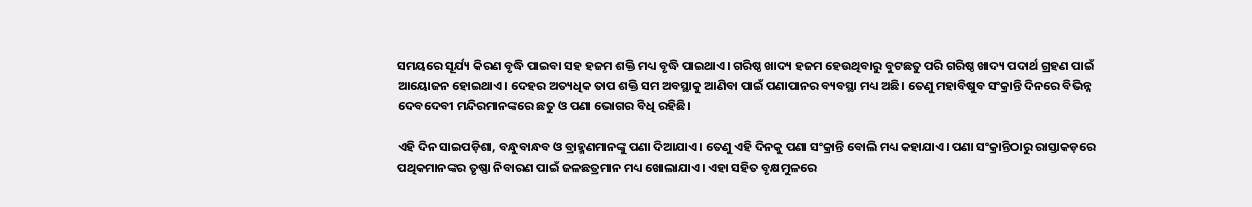ସମୟରେ ସୂର୍ଯ୍ୟ କିରଣ ବୃଦ୍ଧି ପାଇବା ସହ ହଜମ ଶକ୍ତି ମଧ୍ୟ ବୃଦ୍ଧି ପାଇଥାଏ। ଗରିଷ୍ଠ ଖାଦ୍ୟ ହଜମ ହେଉଥିବାରୁ ବୁଟଛତୁ ପରି ଗରିଷ୍ଠ ଖାଦ୍ୟ ପଦାର୍ଥ ଗ୍ରହଣ ପାଇଁ ଆୟୋଜନ ହୋଇଥାଏ। ଦେହର ଅତ୍ୟଧିକ ତାପ ଶକ୍ତି ସମ ଅବସ୍ଥାକୁ ଆଣିବା ପାଇଁ ପଣାପାନର ବ୍ୟବସ୍ଥା ମଧ୍ୟ ଅଛି। ତେଣୁ ମହାବିଷୁବ ସଂକ୍ରାନ୍ତି ଦିନରେ ବିଭିନ୍ନ ଦେବଦେବୀ ମନ୍ଦିରମାନଙ୍କରେ ଛତୁ ଓ ପଣା ଭୋଗର ବିଧି ରହିଛି।

ଏହି ଦିନ ସାଇପଡ଼ିଶା, ବନ୍ଧୁବାନ୍ଧବ ଓ ବ୍ରାହ୍ମଣମାନଙ୍କୁ ପଣା ଦିଆଯାଏ। ତେଣୁ ଏହି ଦିନକୁ ପଣା ସଂକ୍ରାନ୍ତି ବୋଲି ମଧ୍ୟ କହାଯାଏ। ପଣା ସଂକ୍ରାନ୍ତିଠାରୁ ରାସ୍ତାକଡ଼ରେ ପଥିକମାନଙ୍କର ତୃଷ୍ଣା ନିବାରଣ ପାଇଁ ଜଳଛତ୍ରମାନ ମଧ୍ୟ ଖୋଲାଯାଏ। ଏହା ସହିତ ବୃକ୍ଷମୁଳରେ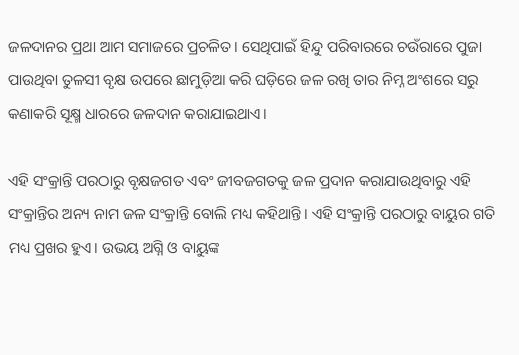ଜଳଦାନର ପ୍ରଥା ଆମ ସମାଜରେ ପ୍ରଚଳିତ। ସେଥିପାଇଁ ହିନ୍ଦୁ ପରିବାରରେ ଚଉଁରାରେ ପୁଜା ପାଉଥିବା ତୁଳସୀ ବୃକ୍ଷ ଉପରେ ଛାମୁଡ଼ିଆ କରି ଘଡ଼ିରେ ଜଳ ରଖି ତାର ନିମ୍ନ ଅଂଶରେ ସରୁ କଣାକରି ସୂକ୍ଷ୍ମ ଧାରରେ ଜଳଦାନ କରାଯାଇଥାଏ।

ଏହି ସଂକ୍ରାନ୍ତି ପରଠାରୁ ବୃକ୍ଷଜଗତ ଏବଂ ଜୀବଜଗତକୁ ଜଳ ପ୍ରଦାନ କରାଯାଉଥିବାରୁ ଏହି ସଂକ୍ରାନ୍ତିର ଅନ୍ୟ ନାମ ଜଳ ସଂକ୍ରାନ୍ତି ବୋଲି ମଧ୍ୟ କହିଥାନ୍ତି। ଏହି ସଂକ୍ରାନ୍ତି ପରଠାରୁ ବାୟୁର ଗତି ମଧ୍ୟ ପ୍ରଖର ହୁଏ। ଉଭୟ ଅଗ୍ନି ଓ ବାୟୁଙ୍କ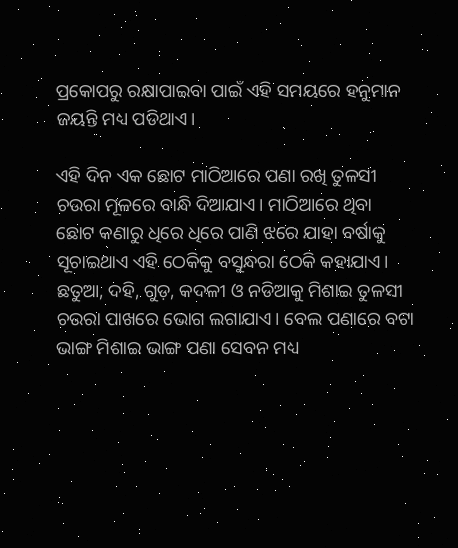ପ୍ରକୋପରୁ ରକ୍ଷାପାଇବା ପାଇଁ ଏହି ସମୟରେ ହନୁମାନ ଜୟନ୍ତି ମଧ୍ୟ ପଡିଥାଏ।

ଏହି ଦିନ ଏକ ଛୋଟ ମାଠିଆରେ ପଣା ରଖି ତୁଳସୀ ଚଉରା ମୂଳରେ ବାନ୍ଧି ଦିଆଯାଏ। ମାଠିଆରେ ଥିବା ଛୋଟ କଣାରୁ ଧିରେ ଧିରେ ପାଣି ଝରେ ଯାହା ବର୍ଷାକୁ ସୂଚାଇଥାଏ ଏହି ଠେକିକୁ ବସୁନ୍ଧରା ଠେକି କହାଯାଏ। ଛତୁଆ, ଦହି, ଗୁଡ଼, କଦଳୀ ଓ ନଡିଆକୁ ମିଶାଇ ତୁଳସୀ ଚଉରା ପାଖରେ ଭୋଗ ଲଗାଯାଏ। ବେଲ ପଣାରେ ବଟା ଭାଙ୍ଗ ମିଶାଇ ଭାଙ୍ଗ ପଣା ସେବନ ମଧ୍ୟ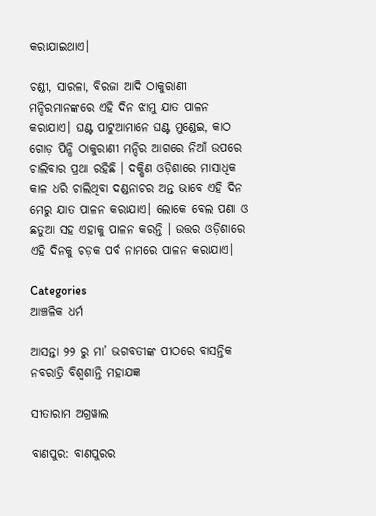କରାଯାଇଥାଏ।

ଚଣ୍ଡୀ, ସାରଳା, ବିରଜା ଆଦି ଠାକୁରାଣୀ ମନ୍ଦିରମାନଙ୍କରେ ଏହି ଦିନ ଝାମୁ ଯାତ ପାଳନ କରାଯାଏ। ଘଣ୍ଟ ପାଟୁଆମାନେ ଘଣ୍ଟ ମୁଣ୍ଡେଇ, କାଠ ଗୋଡ଼ ପିନ୍ଧି ଠାକୁରାଣୀ ମନ୍ଦିର ଆଗରେ ନିଆଁ ଉପରେ ଚାଲିବାର ପ୍ରଥା ରହିଛି । ଦକ୍ଷିଣ ଓଡ଼ିଶାରେ ମାସାଧିକ କାଳ ଧରି ଚାଲିଥିବା ଦଣ୍ଡନାଚର ଅନ୍ତ ଭାବେ ଏହି ଦିନ ମେରୁ ଯାତ ପାଳନ କରାଯାଏ। ଲୋକେ ବେଲ ପଣା ଓ ଛତୁଆ ସହ ଏହାକୁ ପାଳନ କରନ୍ତି । ଉତ୍ତର ଓଡ଼ିଶାରେ ଏହି ଦିନକୁ ଚଡ଼କ ପର୍ବ ନାମରେ ପାଳନ କରାଯାଏ।

Categories
ଆଞ୍ଚଳିକ ଧର୍ମ

ଆସନ୍ତା ୨୨ ରୁ ମା’ ଭଗବତୀଙ୍କ ପୀଠରେ ବାସନ୍ତିକ ନବରାତ୍ରି ବିଶ୍ଵଶାନ୍ତି ମହାଯଜ୍ଞ

ସୀତାରାମ ଅଗ୍ରୱାଲ

ବାଣପୁର: ବାଣପୁରର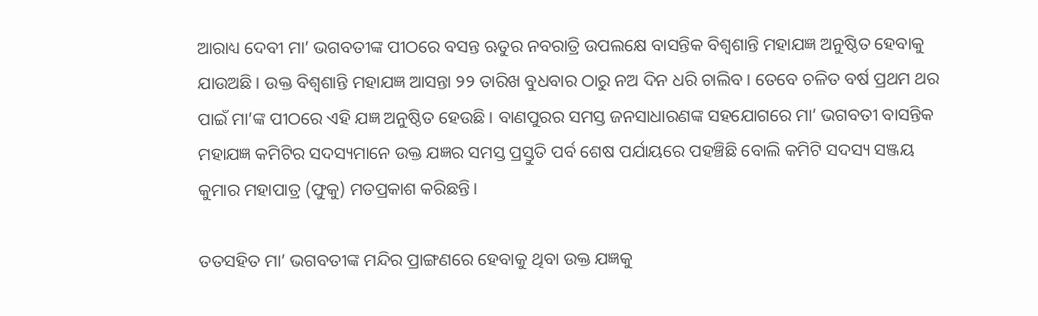ଆରାଧ୍ୟ ଦେବୀ ମା’ ଭଗବତୀଙ୍କ ପୀଠରେ ବସନ୍ତ ଋତୁର ନବରାତ୍ରି ଉପଲକ୍ଷେ ବାସନ୍ତିକ ବିଶ୍ଵଶାନ୍ତି ମହାଯଜ୍ଞ ଅନୁଷ୍ଠିତ ହେବାକୁ ଯାଉଅଛି। ଉକ୍ତ ବିଶ୍ଵଶାନ୍ତି ମହାଯଜ୍ଞ ଆସନ୍ତା ୨୨ ତାରିଖ ବୁଧବାର ଠାରୁ ନଅ ଦିନ ଧରି ଚାଲିବ। ତେବେ ଚଳିତ ବର୍ଷ ପ୍ରଥମ ଥର ପାଇଁ ମା’ଙ୍କ ପୀଠରେ ଏହି ଯଜ୍ଞ ଅନୁଷ୍ଠିତ ହେଉଛି। ବାଣପୁରର ସମସ୍ତ ଜନସାଧାରଣଙ୍କ ସହଯୋଗରେ ମା’ ଭଗବତୀ ବାସନ୍ତିକ ମହାଯଜ୍ଞ କମିଟିର ସଦସ୍ୟମାନେ ଉକ୍ତ ଯଜ୍ଞର ସମସ୍ତ ପ୍ରସ୍ତୁତି ପର୍ବ ଶେଷ ପର୍ଯାୟରେ ପହଞ୍ଚିଛି ବୋଲି କମିଟି ସଦସ୍ୟ ସଞ୍ଜୟ କୁମାର ମହାପାତ୍ର (ଫୁକୁ) ମତପ୍ରକାଶ କରିଛନ୍ତି।

ତତସହିତ ମା’ ଭଗବତୀଙ୍କ ମନ୍ଦିର ପ୍ରାଙ୍ଗଣରେ ହେବାକୁ ଥିବା ଉକ୍ତ ଯଜ୍ଞକୁ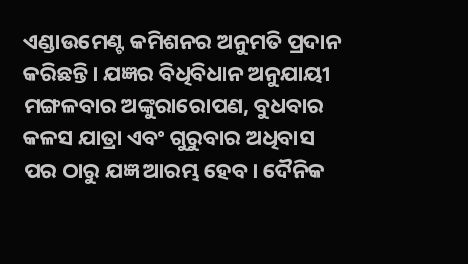ଏଣ୍ଡାଉମେଣ୍ଟ କମିଶନର ଅନୁମତି ପ୍ରଦାନ କରିଛନ୍ତି। ଯଜ୍ଞର ବିଧିବିଧାନ ଅନୁଯାୟୀ ମଙ୍ଗଳବାର ଅଙ୍କୁରାରୋପଣ, ବୁଧବାର କଳସ ଯାତ୍ରା ଏବଂ ଗୁରୁବାର ଅଧିବାସ ପର ଠାରୁ ଯଜ୍ଞ ଆରମ୍ଭ ହେବ। ଦୈନିକ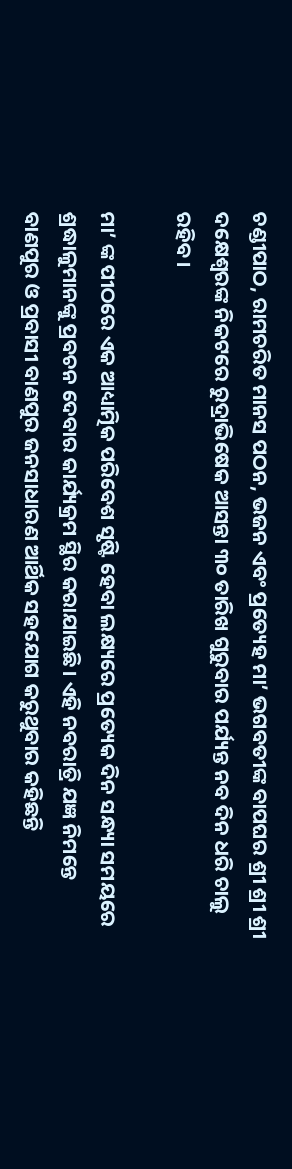ଚଣ୍ଡୀପାଠ, ରାମଚରିତ ମାନସ ପଠନ, ଭଜନ ଏବଂ ପ୍ରତ୍ୟେହ ମା’ ଭଗବତୀଙ୍କ ବାପଘର ଶ୍ରୀ ଶ୍ରୀ ଶ୍ରୀ ଦକ୍ଷେଶ୍ୱରଙ୍କ ନିକଟରେ ରୁଦ୍ରାଭିଷେକ ଆସନ୍ତା ୩୦ ତାରିଖ ଗୁରୁବାର ପର୍ଯ୍ୟନ୍ତ ନବ ଦିନ ଧରି ଚାଲୁ ରହିବ।

ମା’ ଙ୍କ ପୀଠରେ ଏକ ଆଧ୍ୟାତ୍ମିକ ପରିବେଶ ସୃଷ୍ଟି ହେବା ଲକ୍ଷ୍ୟରେ ପ୍ରତ୍ୟେକ ଦିନ ସନ୍ଧ୍ୟା ସମୟରେ ଶ୍ରଦ୍ଧାଳୁମାନଙ୍କୁ ପ୍ରବଚନ ଦେବାର କାର୍ଯ୍ୟକ୍ରମ ସ୍ଥିର କରାଯାଇଛି। ଏହି ନବରାତ୍ରି ଯଜ୍ଞ ନିମନ୍ତେ ବାଣପୁର ଓ ପ୍ରବାସୀ ବାଣପୁର ଜନସାଧାରଣ ଆର୍ଥିକ ସହଯୋଗ କରୁଥୁବାର କହିଛନ୍ତି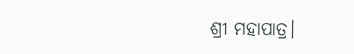ଶ୍ରୀ ମହାପାତ୍ର।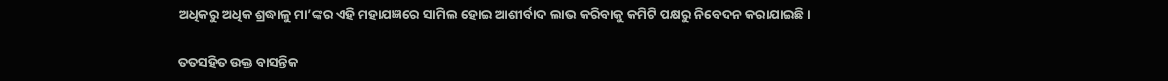ଅଧିକରୁ ଅଧିକ ଶ୍ରଦ୍ଧାଳୁ ମା’ଙ୍କର ଏହି ମହାଯଜ୍ଞରେ ସାମିଲ ହୋଇ ଆଶୀର୍ବାଦ ଲାଭ କରିବାକୁ କମିଟି ପକ୍ଷରୁ ନିବେଦନ କରାଯାଇଛି।

ତତସହିତ ଉକ୍ତ ବାସନ୍ତିକ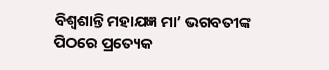ବିଶ୍ଵଶାନ୍ତି ମହାଯଜ୍ଞ ମା’ ଭଗବତୀଙ୍କ ପିଠରେ ପ୍ରତ୍ୟେକ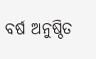ବର୍ଷ ଅନୁଷ୍ଠିତ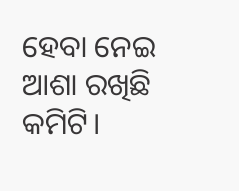ହେବା ନେଇ ଆଶା ରଖିଛି କମିଟି।